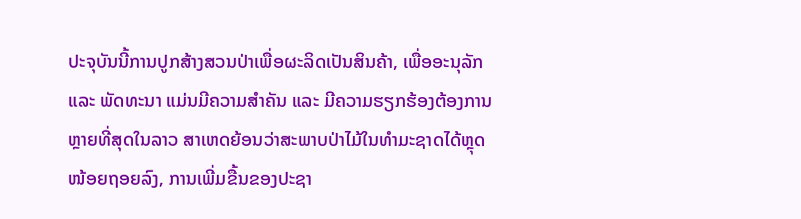ປະຈຸບັນນີ້ການປູກສ້າງສວນປ່າເພື່ອຜະລິດເປັນສິນຄ້າ, ເພື່ອອະນຸລັກ ແລະ ພັດທະນາ ແມ່ນມີຄວາມສຳຄັນ ແລະ ມີຄວາມຮຽກຮ້ອງຕ້ອງການຫຼາຍທີ່ສຸດໃນລາວ ສາເຫດຍ້ອນວ່າສະພາບປ່າໄມ້ໃນທຳມະຊາດໄດ້ຫຼຸດໜ້ອຍຖອຍລົງ, ການເພີ່ມຂື້ນຂອງປະຊາ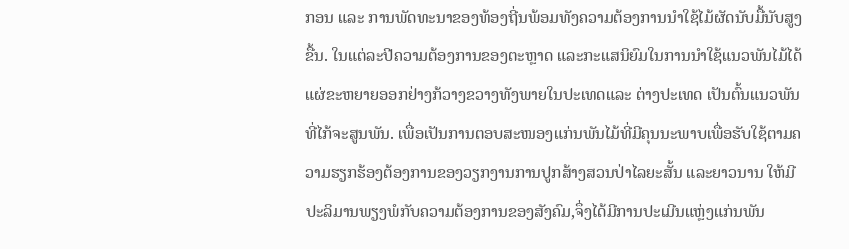ກອນ ແລະ ການພັດທະນາຂອງທ້ອງຖີ່ນພ້ອມທັງຄວາມຕ້ອງການນຳໃຊ້ໄມ້ຜັດນັບມື້ນັບສູງຂື້ນ. ໃນແຕ່ລະປີຄວາມຕ້ອງການຂອງຕະຫຼາດ ແລະກະແສນິຍົມໃນການນຳໃຊ້ແນວພັນໄມ້ໄດ້ແຜ່ຂະຫຍາຍອອກຢ່າງກ້ວາງຂວາງທັງພາຍໃນປະເທດແລະ ຕ່າງປະເທດ ເປັນຕົ້ນແນວພັນທີ່ໄກ້ຈະສູນພັນ. ເພື່ອເປັນການຕອບສະໜອງແກ່ນພັນໄມ້ທີ່ມີຄຸນນະພາບເພື່ອຮັບໃຊ້ຕາມຄວາມຮຽກຮ້ອງຕ້ອງການຂອງວຽກງານການປູກສ້າງສວນປ່າໄລຍະສັ້ນ ແລະຍາວນານ ໃຫ້ມີປະລິມານພຽງພໍກັບຄວາມຕ້ອງການຂອງສັງຄົມ,ຈຶ່ງໄດ້ມີການປະເມີນແຫຼ່ງແກ່ນພັນ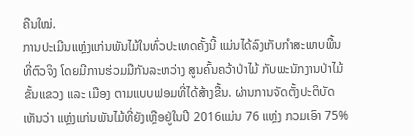ຄືນໃໝ່.
ການປະເມີນແຫຼ່ງແກ່ນພັນໄມ້ໃນທົ່ວປະເທດຄັ້ງນີ້ ແມ່ນໄດ້ລົງເກັບກຳສະພາບພື້ນທີ່ຕົວຈິງ ໂດຍມີການຮ່ວມມືກັນລະຫວ່າງ ສູນຄົ້ນຄວ້າປ່າໄມ້ ກັບພະນັກງານປ່າໄມ້ ຂັ້ນແຂວງ ແລະ ເມືອງ ຕາມແບບຟອມທີ່ໄດ້ສ້າງຂື້ນ. ຜ່ານການຈັດຕັ້ງປະຕິບັດ ເຫັນວ່າ ແຫຼ່ງແກ່ນພັນໄມ້ທີ່ຍັງເຫຼືອຢູ່ໃນປີ 2016ແມ່ນ 76 ແຫຼ່ງ ກວມເອົາ 75%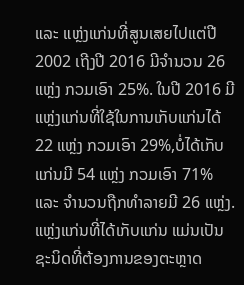ແລະ ແຫຼ່ງແກ່ນທີ່ສູນເສຍໄປແຕ່ປີ 2002 ເຖີງປີ 2016 ມີຈໍານວນ 26ແຫຼ່ງ ກວມເອົາ 25%. ໃນປີ 2016 ມີແຫຼ່ງແກ່ນທີ່ໃຊ້ໃນການເກັບແກ່ນໄດ້ 22 ແຫຼ່ງ ກວມເອົາ 29%,ບໍ່ໄດ້ເກັບແກ່ນມີ 54 ແຫຼ່ງ ກວມເອົາ 71% ແລະ ຈໍານວນຖືກທໍາລາຍມີ 26 ແຫຼ່ງ. ແຫຼ່ງແກ່ນທີ່ໄດ້ເກັບແກ່ນ ແມ່ນເປັນຊະນິດທີ່ຕ້ອງການຂອງຕະຫຼາດ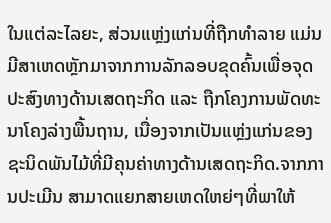ໃນແຕ່ລະໄລຍະ, ສ່ວນແຫຼ່ງແກ່ນທີ່ຖືກທຳລາຍ ແມ່ນມີສາເຫດຫຼັກມາຈາກການລັກລອບຂຸດຄົ້ນເພື່ອຈຸດປະສົງທາງດ້ານເສດຖະກິດ ແລະ ຖືກໂຄງການພັດທະນາໂຄງລ່າງພື້ນຖານ, ເນື່ອງຈາກເປັນແຫຼ່ງແກ່ນຂອງຊະນິດພັນໄມ້ທີ່ມີຄຸນຄ່າທາງດ້ານເສດຖະກິດ.ຈາກການປະເມີນ ສາມາດແຍກສາຍເຫດໃຫຍ່ໆທີ່ພາໃຫ້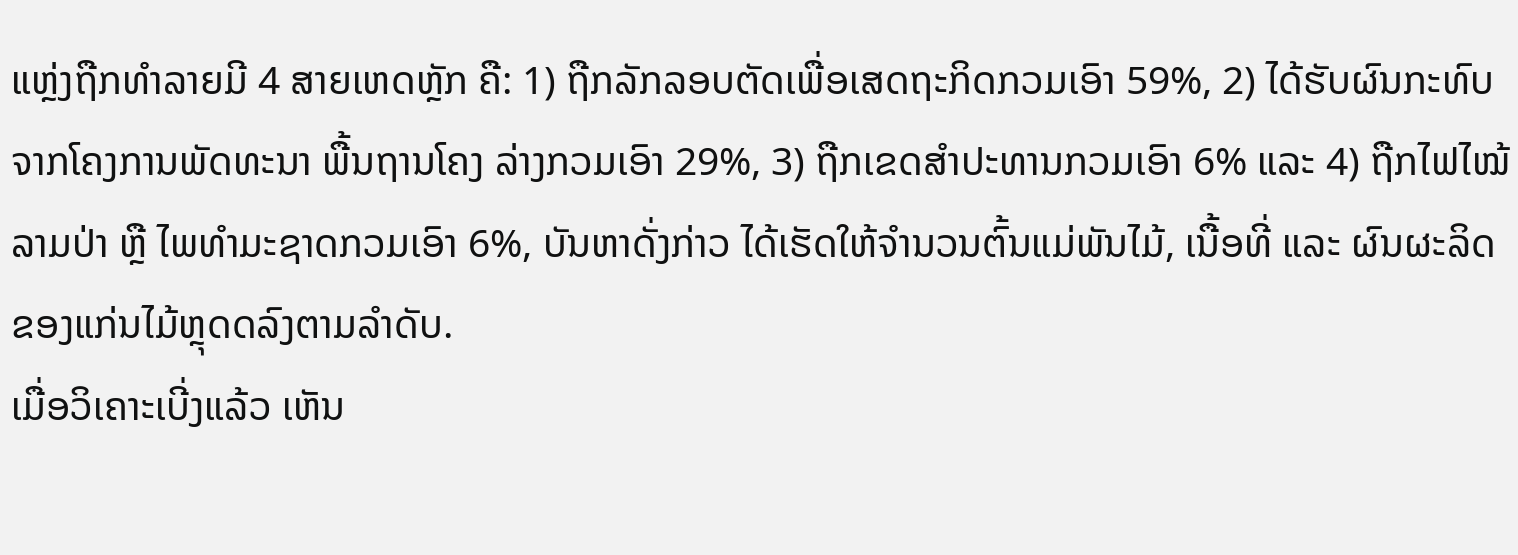ແຫຼ່ງຖືກທຳລາຍມີ 4 ສາຍເຫດຫຼັກ ຄື: 1) ຖືກລັກລອບຕັດເພື່ອເສດຖະກິດກວມເອົາ 59%, 2) ໄດ້ຮັບຜົນກະທົບຈາກໂຄງການພັດທະນາ ພື້ນຖານໂຄງ ລ່າງກວມເອົາ 29%, 3) ຖືກເຂດສໍາປະທານກວມເອົາ 6% ແລະ 4) ຖືກໄຟໄໝ້ລາມປ່າ ຫຼື ໄພທໍາມະຊາດກວມເອົາ 6%, ບັນຫາດັ່ງກ່າວ ໄດ້ເຮັດໃຫ້ຈຳນວນຕົ້ນແມ່ພັນໄມ້, ເນື້ອທີ່ ແລະ ຜົນຜະລິດຂອງແກ່ນໄມ້ຫຼຸດດລົງຕາມລໍາດັບ.
ເມື່ອວິເຄາະເບີ່ງແລ້ວ ເຫັນ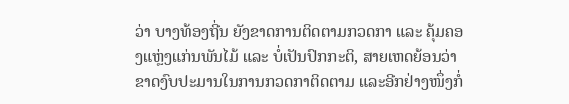ວ່າ ບາງທ້ອງຖີ່ນ ຍັງຂາດການຕິດຕາມກວດກາ ແລະ ຄຸ້ມຄອງແຫຼ່ງແກ່ນພັນໄມ້ ແລະ ບໍ່ເປັນປົກກະຕິ, ສາຍເຫດຍ້ອນວ່າ ຂາດງົບປະມານໃນການກວດກາຕິດຕາມ ແລະອີກຢ່າງໜຶ່ງກໍ່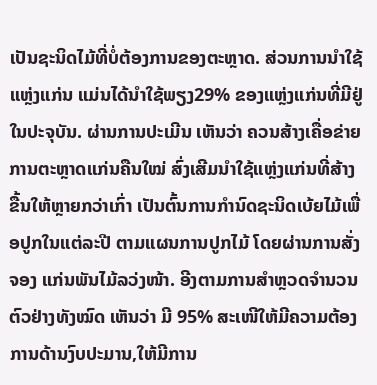ເປັນຊະນິດໄມ້ທີ່ບໍ່ຕ້ອງການຂອງຕະຫຼາດ. ສ່ວນການນຳໃຊ້ແຫຼ່ງແກ່ນ ແມ່ນໄດ້ນຳໃຊ້ພຽງ29% ຂອງແຫຼ່ງແກ່ນທີ່ມີຢູ່ໃນປະຈຸບັນ. ຜ່ານການປະເມີນ ເຫັນວ່າ ຄວນສ້າງເຄື່ອຂ່າຍການຕະຫຼາດແກ່ນຄືນໃໝ່ ສົ່ງເສີມນຳໃຊ້ແຫຼ່ງແກ່ນທີ່ສ້າງຂື້ນໃຫ້ຫຼາຍກວ່າເກົ່າ ເປັນຕົ້ນການກຳນົດຊະນິດເບ້ຍໄມ້ເພື່ອປູກໃນແຕ່ລະປີ ຕາມແຜນການປູກໄມ້ ໂດຍຜ່ານການສັ່ງຈອງ ແກ່ນພັນໄມ້ລວ່ງໜ້າ. ອີງຕາມການສຳຫຼວດຈຳນວນຕົວຢ່າງທັງໝົດ ເຫັນວ່າ ມີ 95% ສະເໜີໃຫ້ມີຄວາມຕ້ອງການດ້ານງົບປະມານ,ໃຫ້ມີການ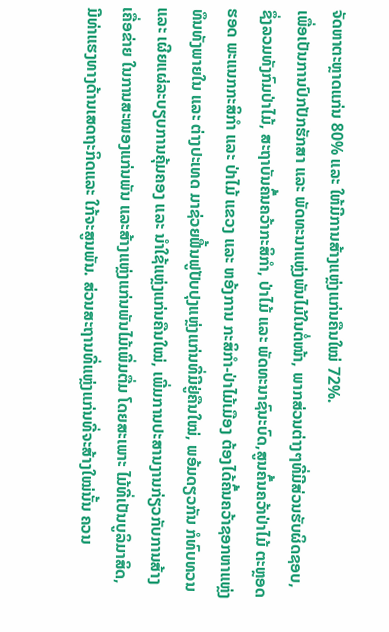ຈັດຫາຕະຫຼາດແກ່ນ 80% ແລະ ໃຫ້ມີການສ້າງແຫຼ່ງແກ່ນຄືນໃໝ່ 72%.
ເພື່ອເປັນການປົກປັກຮັກສາ ແລະ ພັດທະນາແຫຼ່ງພັນໄມ້ໃນຕໍ່ໜ້າ, ພາກສ່ວນຕ່າງໆທີ່ມີສ່ວນຮັບຜິດຊອບ, ຊຶ່ງລວມທັງກົມປ່າໄມ້, ສະຖາບັນຄົ້ນຄວ້າກະສິກໍາ, ປ່າໄມ້ ແລະ ພັດທະນາຊົນະບົດ,ສູນຄົ້ນຄວ້າປ່າໄມ້ ຕະຫຼອດຮອດ ພະແນກກະສິກໍາ ແລະ ປ່າໄມ້ ແຂວງ ແລະ ຫອ້ງການ ກະສິກໍາ-ປ່າໄມ້ເມືອງ ຕ້ອງໄດ້ຄົ້ນຄວ້າຊອກຫາແຫຼ່ງທຶນທັງພາຍໃນ ແລະ ຕ່າງປະເທດ ມາຊ່ວຍຟື້ນຟູປັບປຸງແຫຼ່ງແກ່ນທີ່ມີຢູ່ຄືນໃໝ່, ພອ້ມດຽວກັນ ກໍທົບທວນ ແລະ ເຜີຍແຜ່ລະບຽບການຄຸ້ມຄອງ ແລະ ນໍາໃຊ້ແຫຼ່ງແກ່ນຄືນໃໝ່, ເພີ່ມການປະສານງານກ່ຽວກັບການສ້າງເຄື່ອຂ່າຍ ໃນການສະໜອງແກ່ນພັນ ແລະສ້າງແຫຼ່ງແກ່ນພັນໄມ້ເພີ່ມຕື່ມ ໂດຍສະເພາະ ໄມ້ທີ່ເປັນບູລິມາສິດ, ມີທ່າແຮງທາງດ້ານເສດຖະກິດແລະ ໃກ້ຈະສູນພັນ. ສ່ວນສະຖານທີ່ແຫຼ່ງແກ່ນທີ່ຈະສ້າງໃໝ່ນັ້ນ ຄວນ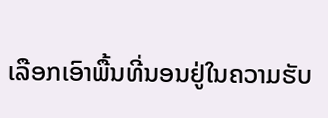ເລືອກເອົາພື້ນທີ່ນອນຢູ່ໃນຄວາມຮັບ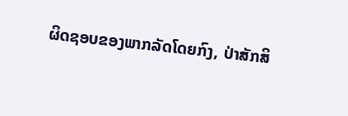ຜິດຊອບຂອງພາກລັດໂດຍກົງ, ປ່າສັກສິ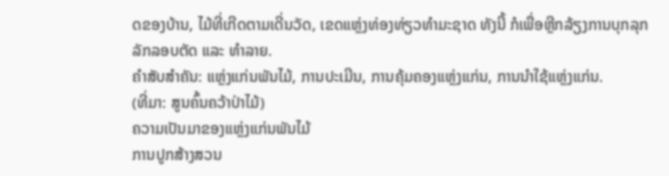ດຂອງບ້ານ, ໄມ້ທີ່ເກີດຕາມເດີ່ນວັດ, ເຂດແຫຼ່ງທ່ອງທ່ຽວທໍາມະຊາດ ທັງນີ້ ກໍເພື່ອຫຼີກລ້ຽງການບຸກລຸກລັກລອບຕັດ ແລະ ທໍາລາຍ.
ຄຳສັບສຳຄັນ: ແຫຼ່ງແກ່ນພັນໄມ້, ການປະເມີນ, ການຄຸ້ມຄອງແຫຼ່ງແກ່ນ, ການນຳໃຊ້ແຫຼ່ງແກ່ນ.
(ທີ່ມາ: ສູນຄົ້ນຄວ້າປ່າໄມ້)
ຄວາມເປັນມາຂອງແຫຼ່ງແກ່ນພັນໄມ້
ການປູກສ້າງສວນ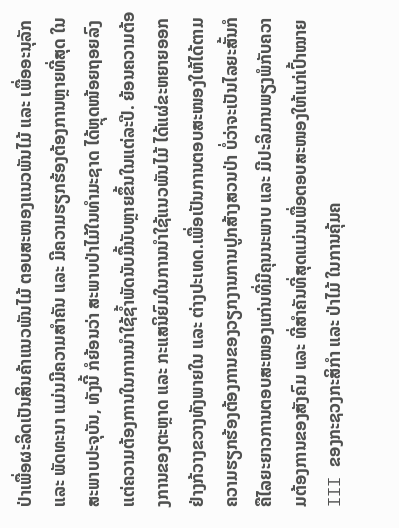ປ່າເພື່ອຜະລິດເປັນສິນຄ້າແນວພັນໄມ້ ຕອບສະໜອງແນວພັນໄມ້ ແລະ ເພື່ອອະນຸລັກ ແລະ ພັດທະນາ ແມ່ນມີຄວາມສຳຄັນ ແລະ ມີຄວາມຮຽກຮ້ອງຕ້ອງການຫຼາຍທີ່ສຸດ ໃນສະພາບປະຈຸບັນ, ທັງນີ້ ກໍຍ້ອນວ່າ ສະພາບປ່າໄມ້ໃນທຳມະຊາດ ໄດ້ຫຼຸດໜ້ອຍຖອຍລົງ ແຕ່ຄວາມຕ້ອງການໃນການນຳໃຊ້ຊໍ້າພັດນັບມື້ນັບຫຼາຍຂຶ້ນໃນແຕ່ລະປີ. ຍ້ອນຄວາມຕ້ອງການຂອງຕະຫຼາດ ແລະ ກະແສນິຍົມໃນການນຳໃຊ້ແນວພັນໄມ້ ໄດ້ແຜ່ຂະຫຍາຍອອກຢ່າງກ້ວາງຂວາງທັງພາຍໃນ ແລະ ຕ່າງປະເທດ.ເພື່ອເປັນການຕອບສະໜອງໃຫ້ໄດ້ຕາມຄວາມຮຽກຮ້ອງຕ້ອງການຂອງວຽກງານການປູກສ້າງສວນປ່າ ບໍ່ວ່າຈະເປັນໄລຍະສັ້ນກໍຄືໄລຍະຍາວການຕອບສະໜອງແກ່ນທີ່ມີຄຸນນະພາບ ແລະ ມີປະລິມານພຽງພໍກັບຄວາມຕ້ອງການຂອງສັງຄົມ ແລະ ທີ່ສຳຄັນທີ່ສຸດແມ່ນເພື່ອຕອບສະໜອງໃຫ້ແກ່ເປົ້າໝາຍ III ຂອງກະຊວງກະສິກຳ ແລະ ປ່າໄມ້ ໃນການຄຸ້ມຄ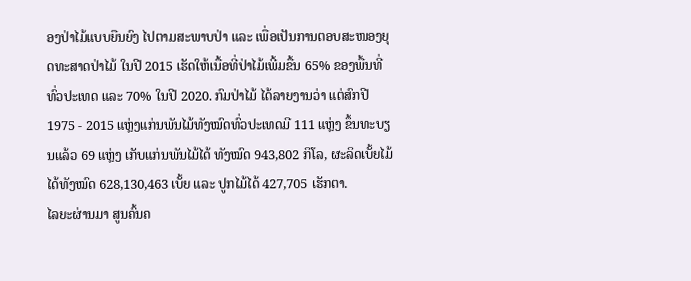ອງປ່າໄມ້ແບບຍືນຍົງ ໄປຕາມສະພາບປ່າ ແລະ ເພື່ອເປັນການຕອບສະໜອງຍຸດທະສາດປ່າໄມ້ ໃນປີ 2015 ເຮັດໃຫ້ເນື້ອທີ່ປ່າໄມ້ເພີ້ມຂື້ນ 65% ຂອງພື້ນທີ່ທົ່ວປະເທດ ແລະ 70% ໃນປີ 2020. ກົມປ່າໄມ້ ໄດ້ລາຍງານວ່າ ແຕ່ສົກປີ 1975 - 2015 ແຫຼ່ງແກ່ນພັນໄມ້ທັງໝົດທົ່ວປະເທດມີ 111 ແຫຼ່ງ ຂຶ້ນທະບຽນແລ້ວ 69 ແຫຼ່ງ ເກັບແກ່ນພັນໄມ້ໄດ້ ທັງໝົດ 943,802 ກິໂລ, ຜະລິດເບັ້ຍໄມ້ໄດ້ທັງໝົດ 628,130,463 ເບັ້ຍ ແລະ ປູກໄມ້ໄດ້ 427,705 ເຮັກຕາ.
ໄລຍະຜ່ານມາ ສູນຄົ້ນຄ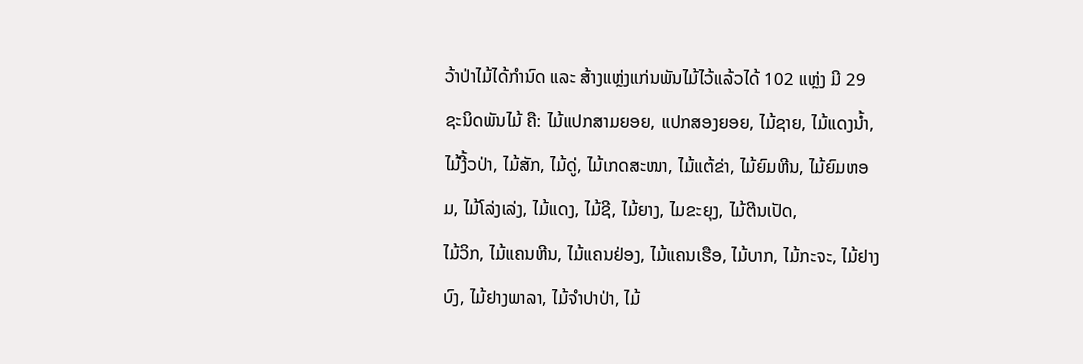ວ້າປ່າໄມ້ໄດ້ກຳນົດ ແລະ ສ້າງແຫຼ່ງແກ່ນພັນໄມ້ໄວ້ແລ້ວໄດ້ 102 ແຫຼ່ງ ມີ 29 ຊະນິດພັນໄມ້ ຄື: ໄມ້ແປກສາມຍອຍ, ແປກສອງຍອຍ, ໄມ້ຊາຍ, ໄມ້ແດງນໍ້າ, ໄມ້ງີ້ວປ່າ, ໄມ້ສັກ, ໄມ້ດູ່, ໄມ້ເກດສະໜາ, ໄມ້ແຕ້ຂ່າ, ໄມ້ຍົມຫີນ, ໄມ້ຍົມຫອມ, ໄມ້ໂລ່ງເລ່ງ, ໄມ້ແດງ, ໄມ້ຊີ, ໄມ້ຍາງ, ໄມຂະຍຸງ, ໄມ້ຕີນເປັດ,
ໄມ້ວິກ, ໄມ້ແຄນຫີນ, ໄມ້ແຄນຢ່ອງ, ໄມ້ແຄນເຮືອ, ໄມ້ບາກ, ໄມ້ກະຈະ, ໄມ້ຢາງບົງ, ໄມ້ຢາງພາລາ, ໄມ້ຈຳປາປ່າ, ໄມ້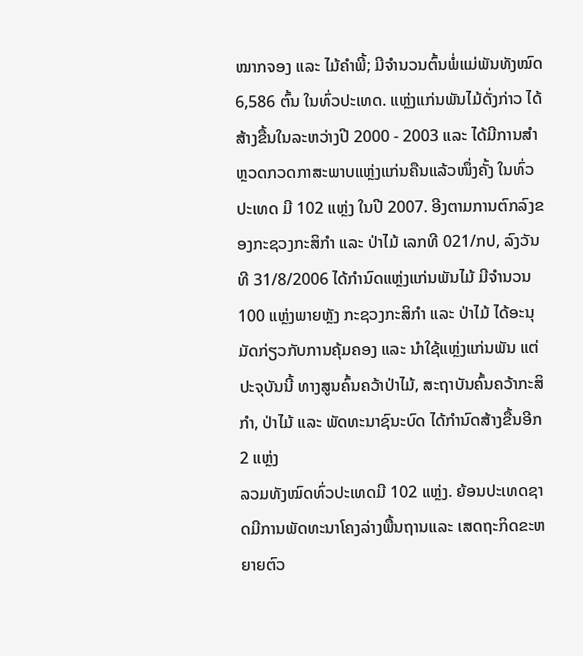ໝາກຈອງ ແລະ ໄມ້ຄຳພີ້; ມີຈຳນວນຕົ້ນພໍ່ແມ່ພັນທັງໝົດ 6,586 ຕົ້ນ ໃນທົ່ວປະເທດ. ແຫຼ່ງແກ່ນພັນໄມ້ດັ່ງກ່າວ ໄດ້ສ້າງຂື້ນໃນລະຫວ່າງປີ 2000 - 2003 ແລະ ໄດ້ມີການສໍາຫຼວດກວດກາສະພາບແຫຼ່ງແກ່ນຄືນແລ້ວໜຶ່ງຄັ້ງ ໃນທົ່ວປະເທດ ມີ 102 ແຫຼ່ງ ໃນປີ 2007. ອີງຕາມການຕົກລົງຂອງກະຊວງກະສິກຳ ແລະ ປ່າໄມ້ ເລກທີ 021/ກປ, ລົງວັນທີ 31/8/2006 ໄດ້ກຳນົດແຫຼ່ງແກ່ນພັນໄມ້ ມີຈຳນວນ 100 ແຫຼ່ງພາຍຫຼັງ ກະຊວງກະສິກຳ ແລະ ປ່າໄມ້ ໄດ້ອະນຸມັດກ່ຽວກັບການຄຸ້ມຄອງ ແລະ ນຳໃຊ້ແຫຼ່ງແກ່ນພັນ ແຕ່ປະຈຸບັນນີ້ ທາງສູນຄົ້ນຄວ້າປ່າໄມ້, ສະຖາບັນຄົ້ນຄວ້າກະສິກໍາ, ປ່າໄມ້ ແລະ ພັດທະນາຊົນະບົດ ໄດ້ກຳນົດສ້າງຂື້ນອີກ 2 ແຫຼ່ງ
ລວມທັງໝົດທົ່ວປະເທດມີ 102 ແຫຼ່ງ. ຍ້ອນປະເທດຊາດມີການພັດທະນາໂຄງລ່າງພື້ນຖານແລະ ເສດຖະກິດຂະຫຍາຍຕົວ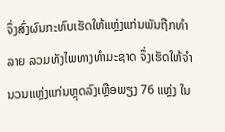ຈຶ່ງສົ່ງຜົນກະທົບເຮັດໃຫ້ແຫຼ່ງແກ່ນພັນຖືກທຳລາຍ ລວມທັງໄພທາງທຳມະຊາດ ຈຶ່ງເຮັດໃຫ້ຈຳນວນແຫຼ່ງແກ່ນຫຼຸດລົງເຫຼືອພຽງ 76 ແຫຼ່ງ ໃນ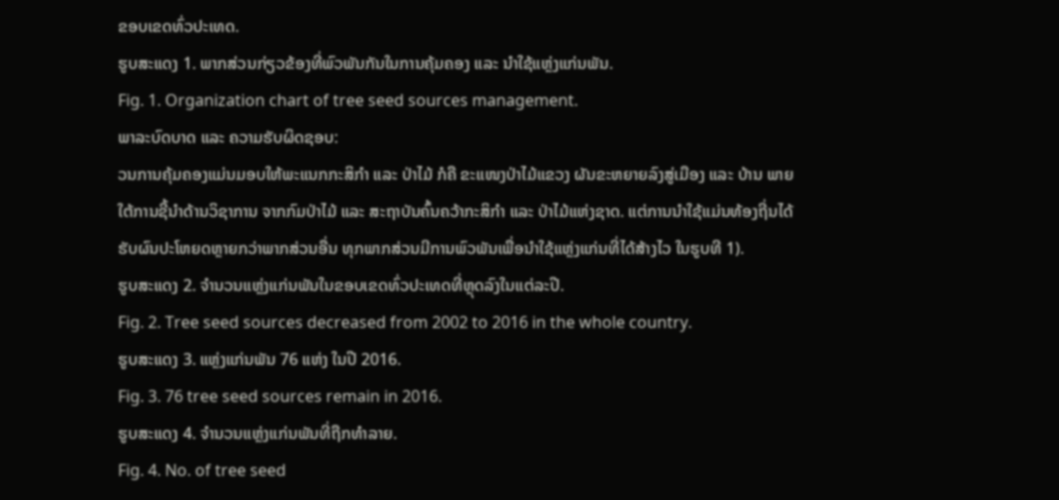ຂອບເຂດທົ່ວປະເທດ.
ຮູບສະແດງ 1. ພາກສ່ວນກ່ຽວຂ້ອງທີ່ພົວພັນກັນໃນການຄຸ້ມຄອງ ແລະ ນຳໃຊ້ແຫຼ່ງແກ່ນພັນ.
Fig. 1. Organization chart of tree seed sources management.
ພາລະບົດບາດ ແລະ ຄວາມຮັບຜິດຊອບ:
ວນການຄຸ້ມຄອງແມ່ນມອບໃຫ້ພະແນກກະສິກຳ ແລະ ປ່າໄມ້ ກໍຄື ຂະແໜງປ່າໄມ້ແຂວງ ຜັນຂະຫຍາຍລົງສູ່ເມືອງ ແລະ ບ້ານ ພາຍໃຕ້ການຊີ້ນຳດ້ານວິຊາການ ຈາກກົມປ່າໄມ້ ແລະ ສະຖາບັນຄົ້ນຄວ້າກະສິກຳ ແລະ ປ່າໄມ້ແຫ່ງຊາດ. ແຕ່ການນຳໃຊ້ແມ່ນທ້ອງຖີ່ນໄດ້ຮັບຜົນປະໂຫຍດຫຼາຍກວ່າພາກສ່ວນອື່ນ ທຸກພາກສ່ວນມີການພົວພັນເພື່ອນຳໃຊ້ແຫຼ່ງແກ່ນທີ່ໄດ້ສ້າງໄວ ໃນຮູບທີ 1).
ຮູບສະແດງ 2. ຈໍານວນແຫຼ່ງແກ່ນພັນໃນຂອບເຂດທົ່ວປະເທດທີ່ຫຼຸດລົງໃນແຕ່ລະປີ.
Fig. 2. Tree seed sources decreased from 2002 to 2016 in the whole country.
ຮູບສະແດງ 3. ແຫຼ່ງແກ່ນພັນ 76 ແຫ່ງ ໃນປີ 2016.
Fig. 3. 76 tree seed sources remain in 2016.
ຮູບສະແດງ 4. ຈໍານວນແຫຼ່ງແກ່ນພັນທີ່ຖືກທໍາລາຍ.
Fig. 4. No. of tree seed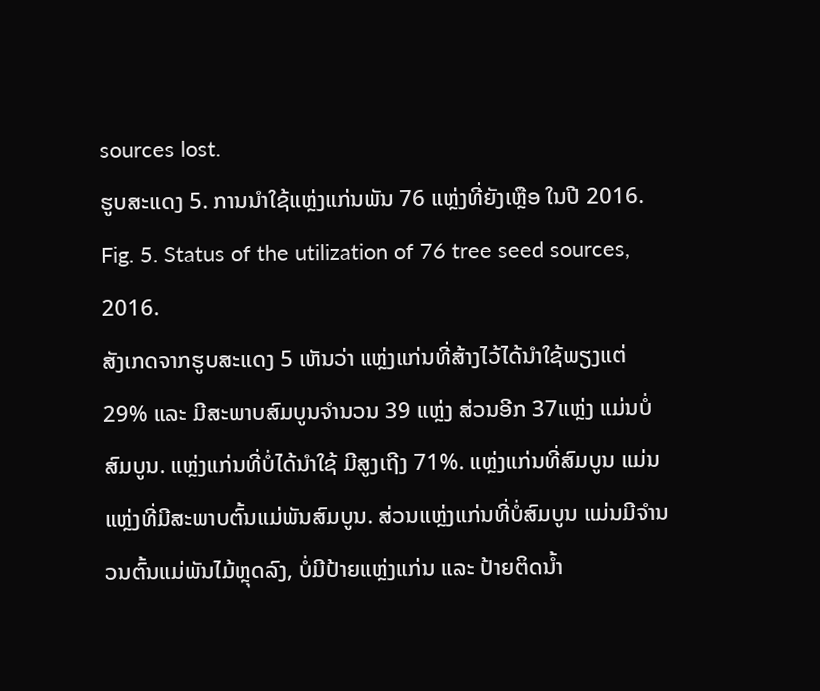sources lost.
ຮູບສະແດງ 5. ການນໍາໃຊ້ແຫຼ່ງແກ່ນພັນ 76 ແຫຼ່ງທີ່ຍັງເຫຼືອ ໃນປີ 2016.
Fig. 5. Status of the utilization of 76 tree seed sources, 2016.
ສັງເກດຈາກຮູບສະແດງ 5 ເຫັນວ່າ ແຫຼ່ງແກ່ນທີ່ສ້າງໄວ້ໄດ້ນໍາໃຊ້ພຽງແຕ່ 29% ແລະ ມີສະພາບສົມບູນຈຳນວນ 39 ແຫຼ່ງ ສ່ວນອີກ 37ແຫຼ່ງ ແມ່ນບໍ່ສົມບູນ. ແຫຼ່ງແກ່ນທີ່ບໍ່ໄດ້ນໍາໃຊ້ ມີສູງເຖີງ 71%. ແຫຼ່ງແກ່ນທີ່ສົມບູນ ແມ່ນແຫຼ່ງທີ່ມີສະພາບຕົ້ນແມ່ພັນສົມບູນ. ສ່ວນແຫຼ່ງແກ່ນທີ່ບໍ່ສົມບູນ ແມ່ນມີຈໍານວນຕົ້ນແມ່ພັນໄມ້ຫຼຸດລົງ, ບໍ່ມີປ້າຍແຫຼ່ງແກ່ນ ແລະ ປ້າຍຕິດນໍ້າ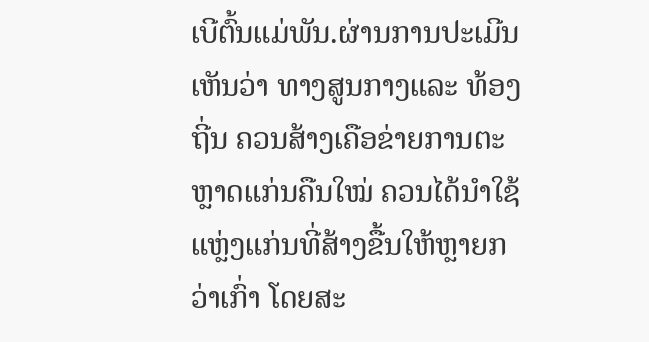ເບີຕົ້ນແມ່ພັນ.ຜ່ານການປະເມີນເຫັນວ່າ ທາງສູນກາງແລະ ທ້ອງຖີ່ນ ຄວນສ້າງເຄືອຂ່າຍການຕະຫຼາດແກ່ນຄືນໃໝ່ ຄວນໄດ້ນຳໃຊ້ແຫຼ່ງແກ່ນທີ່ສ້າງຂື້ນໃຫ້ຫຼາຍກວ່າເກົ່າ ໂດຍສະ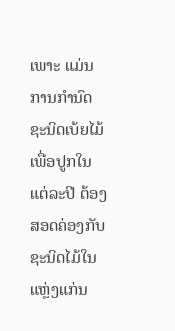ເພາະ ແມ່ນການກຳນົດຊະນິດເບ້ຍໄມ້ ເພື່ອປູກໃນແຕ່ລະປີ ຕ້ອງສອດຄ່ອງກັບຊະນິດໄມ້ໃນແຫຼ່ງແກ່ນ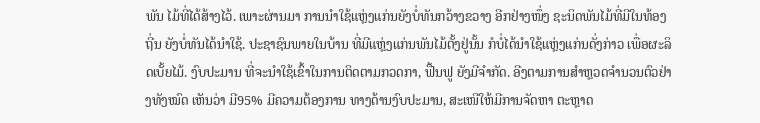ພັນ ໄມ້ທີ່ໄດ້ສ້າງໄວ້. ເພາະຜ່ານມາ ການນໍາໃຊ້ແຫຼ່ງແກ່ນຍັງບໍ່ທັນກວ້າງຂວາງ ອີກຢ່າງໜຶ່ງ ຊະນິດພັນໄມ້ທີ່ມີໃນທ້ອງຖີ່ນ ຍັງບໍ່ທັນໄດ້ນຳໃຊ້. ປະຊາຊົນພາຍໃນບ້ານ ທີ່ມີແຫຼ່ງແກ່ນພັນໄມ້ຕັ້ງຢູ່ນັ້ນ ກໍບໍ່ໄດ້ນໍາໃຊ້ແຫຼ່ງແກ່ນດັ່ງກ່າວ ເພື່ອຜະລິດເບັ້ຍໄມ້. ງົບປະມານ ທີ່ຈະນໍາໃຊ້ເຂົ້າໃນການຕິດຕາມກວດກາ, ຟື້ນຟູ ຍັງມີຈໍາກັດ. ອີງຕາມການສຳຫຼວດຈຳນວນຕົວຢ່າງທັງໝົດ ເຫັນວ່າ ມີ95% ມີຄວາມຕ້ອງການ ທາງດ້ານງົບປະມານ, ສະເໜີໃຫ້ມີການຈັດຫາ ຕະຫຼາດ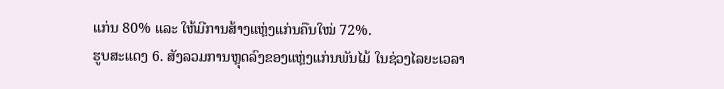ແກ່ນ 80% ແລະ ໃຫ້ມີການສ້າງແຫຼ່ງແກ່ນຄືນໃໝ່ 72%.
ຮູບສະແດງ 6. ສັງລວມການຫຼຸດລົງຂອງແຫຼ່ງແກ່ນພັນໄມ້ ໃນຊ່ວງໄລຍະເວລາ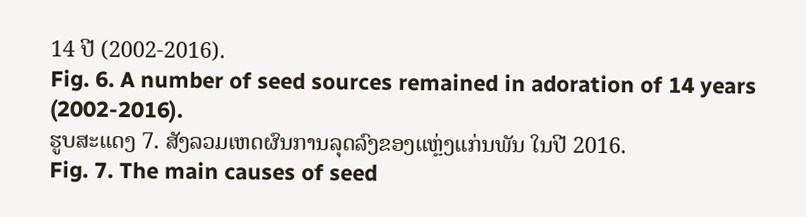14 ປີ (2002-2016).
Fig. 6. A number of seed sources remained in adoration of 14 years (2002-2016).
ຮູບສະແດງ 7. ສັງລວມເຫດຜົນການລຸດລົງຂອງແຫຼ່ງແກ່ນພັນ ໃນປີ 2016.
Fig. 7. The main causes of seed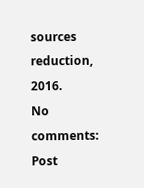sources reduction, 2016.
No comments:
Post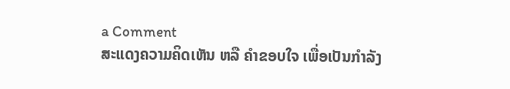a Comment
ສະແດງຄວາມຄິດເຫັນ ຫລື ຄຳຂອບໃຈ ເພື່ອເປັນກຳລັງ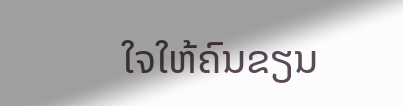ໃຈໃຫ້ຄົນຂຽນ